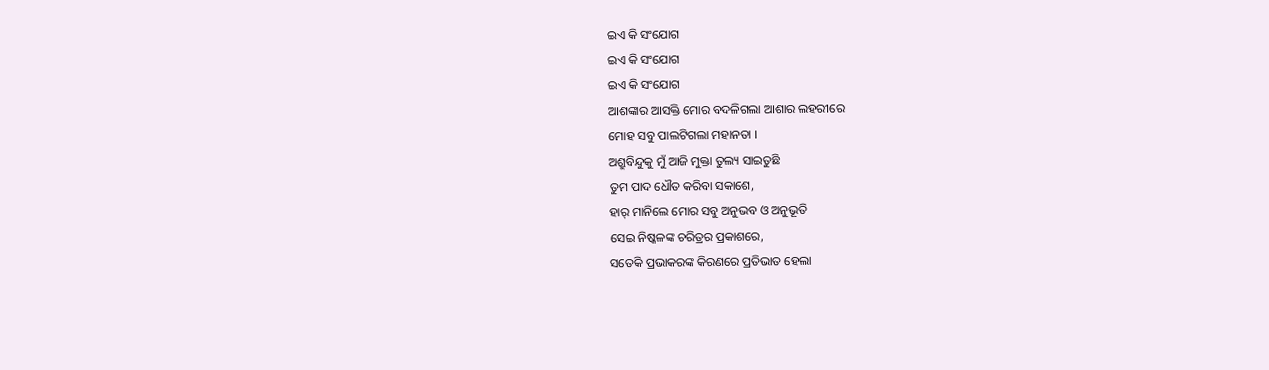ଇଏ କି ସଂଯୋଗ
ଇଏ କି ସଂଯୋଗ
ଇଏ କି ସଂଯୋଗ
ଆଶଙ୍କାର ଆସକ୍ତି ମୋର ବଦଳିଗଲା ଆଶାର ଲହରୀରେ
ମୋହ ସବୁ ପାଲଟିଗଲା ମହାନତା ।
ଅଶ୍ରୁବିନ୍ଦୁକୁ ମୁଁ ଆଜି ମୁକ୍ତା ତୁଲ୍ୟ ସାଇତୁଛି
ତୁମ ପାଦ ଧୌତ କରିବା ସକାଶେ,
ହାର୍ ମାନିଲେ ମୋର ସବୁ ଅନୁଭବ ଓ ଅନୁଭୂତି
ସେଇ ନିଷ୍କଳଙ୍କ ଚରିତ୍ରର ପ୍ରକାଶରେ,
ସତେକି ପ୍ରଭାକରଙ୍କ କିରଣରେ ପ୍ରତିଭାତ ହେଲା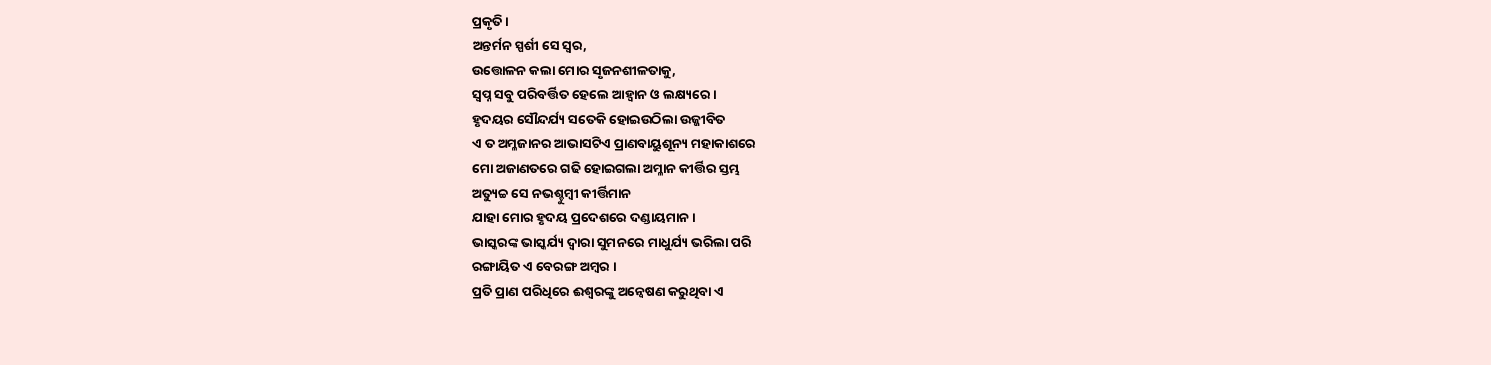ପ୍ରକୃତି ।
ଅନ୍ତର୍ମନ ସ୍ପର୍ଶୀ ସେ ସ୍ୱର,
ଉତ୍ତୋଳନ କଲା ମୋର ସୃଜନଶୀଳତାକୁ,
ସ୍ବପ୍ନ ସବୁ ପରିବର୍ତ୍ତିତ ହେଲେ ଆହ୍ୱାନ ଓ ଲକ୍ଷ୍ୟରେ ।
ହୃଦୟର ସୌନ୍ଦର୍ଯ୍ୟ ସତେକି ହୋଇଉଠିଲା ଉଜ୍ଜୀବିତ
ଏ ତ ଅମ୍ଳଜାନର ଆଭାସଟିଏ ପ୍ରାଣବାୟୁଶୂନ୍ୟ ମହାକାଶରେ
ମୋ ଅଜାଣତରେ ଗଢି ହୋଇଗଲା ଅମ୍ଳାନ କୀର୍ତ୍ତିର ସ୍ତମ୍ଭ
ଅତ୍ୟୁଚ୍ଚ ସେ ନଭଶ୍ଚୁମ୍ବୀ କୀର୍ତ୍ତିମାନ
ଯାହା ମୋର ହୃଦୟ ପ୍ରଦେଶରେ ଦଣ୍ଡାୟମାନ ।
ଭାସ୍କରଙ୍କ ଭାସ୍କର୍ଯ୍ୟ ଦ୍ୱାରା ସୁମନରେ ମାଧୁର୍ଯ୍ୟ ଭରିଲା ପରି
ରଙ୍ଗାୟିତ ଏ ବେରଙ୍ଗ ଅମ୍ବର ।
ପ୍ରତି ପ୍ରାଣ ପରିଧିରେ ଈଶ୍ୱରଙ୍କୁ ଅନ୍ୱେଷଣ କରୁଥିବା ଏ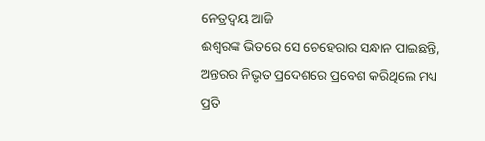ନେତ୍ରଦ୍ୱୟ ଆଜି
ଈଶ୍ୱରଙ୍କ ଭିତରେ ସେ ଚେହେରାର ସନ୍ଧାନ ପାଇଛନ୍ତି,
ଅନ୍ତରର ନିଭୃତ ପ୍ରଦେଶରେ ପ୍ରବେଶ କରିଥିଲେ ମଧ୍ୟ
ପ୍ରତି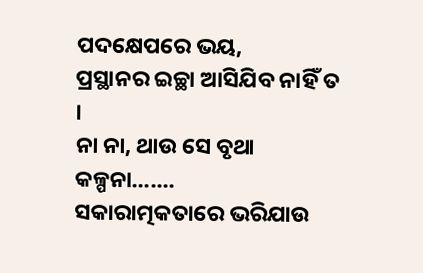ପଦକ୍ଷେପରେ ଭୟ,
ପ୍ରସ୍ଥାନର ଇଚ୍ଛା ଆସିଯିବ ନାହିଁ ତ ।
ନା ନା, ଥାଉ ସେ ବୃଥା କଳ୍ପନା.......
ସକାରାତ୍ମକତାରେ ଭରିଯାଉ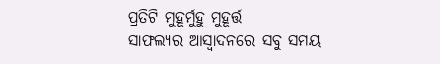ପ୍ରତିଟି ମୁହୂର୍ମୁହୁ ମୁହୂର୍ତ୍ତ
ସାଫଲ୍ୟର ଆସ୍ଵାଦନରେ ସବୁ ସମୟ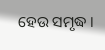ହେଉ ସମୃଦ୍ଧ ।